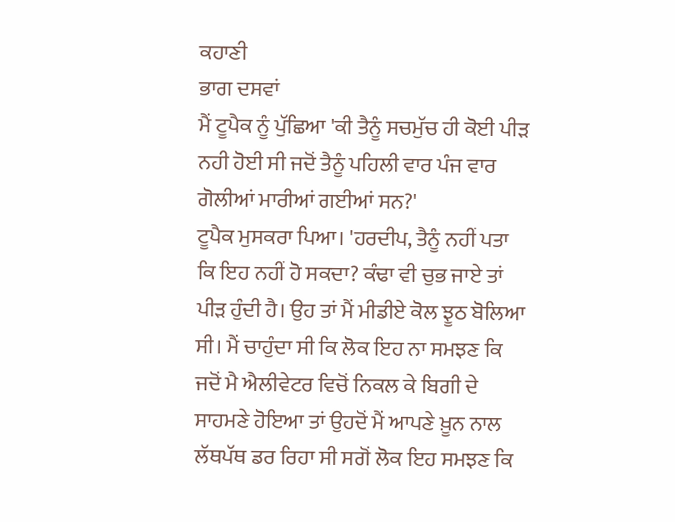ਕਹਾਣੀ
ਭਾਗ ਦਸਵਾਂ
ਮੈਂ ਟੂਪੈਕ ਨੂੰ ਪੁੱਛਿਆ 'ਕੀ ਤੈਨੂੰ ਸਚਮੁੱਚ ਹੀ ਕੋਈ ਪੀੜ ਨਹੀ ਹੋਈ ਸੀ ਜਦੋਂ ਤੈਨੂੰ ਪਹਿਲੀ ਵਾਰ ਪੰਜ ਵਾਰ ਗੋਲੀਆਂ ਮਾਰੀਆਂ ਗਈਆਂ ਸਨ?'
ਟੂਪੈਕ ਮੁਸਕਰਾ ਪਿਆ। 'ਹਰਦੀਪ, ਤੈਨੂੰ ਨਹੀਂ ਪਤਾ ਕਿ ਇਹ ਨਹੀਂ ਹੋ ਸਕਦਾ? ਕੰਢਾ ਵੀ ਚੁਭ ਜਾਏ ਤਾਂ ਪੀੜ ਹੁੰਦੀ ਹੈ। ਉਹ ਤਾਂ ਮੈਂ ਮੀਡੀਏ ਕੋਲ ਝੂਠ ਬੋਲਿਆ ਸੀ। ਮੈਂ ਚਾਹੁੰਦਾ ਸੀ ਕਿ ਲੋਕ ਇਹ ਨਾ ਸਮਝਣ ਕਿ ਜਦੋਂ ਮੈ ਐਲੀਵੇਟਰ ਵਿਚੋਂ ਨਿਕਲ ਕੇ ਬਿਗੀ ਦੇ ਸਾਹਮਣੇ ਹੋਇਆ ਤਾਂ ਉਹਦੋਂ ਮੈਂ ਆਪਣੇ ਖ਼ੂਨ ਨਾਲ ਲੱਥਪੱਥ ਡਰ ਰਿਹਾ ਸੀ ਸਗੋਂ ਲੋਕ ਇਹ ਸਮਝਣ ਕਿ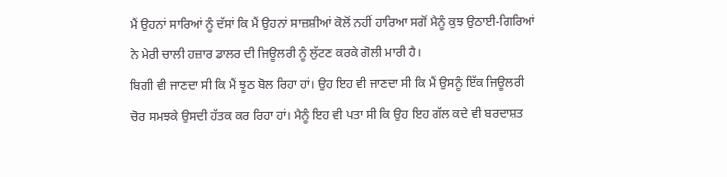ਮੈਂ ਉਹਨਾਂ ਸਾਰਿਆਂ ਨੂੰ ਦੱਸਾਂ ਕਿ ਮੈਂ ਉਹਨਾਂ ਸਾਜ਼ਸ਼ੀਆਂ ਕੋਲੋਂ ਨਹੀਂ ਹਾਰਿਆ ਸਗੋਂ ਮੈਨੂੰ ਕੁਝ ਉਠਾਈ-ਗਿਰਿਆਂ ਨੇ ਮੇਰੀ ਚਾਲੀ ਹਜ਼ਾਰ ਡਾਲਰ ਦੀ ਜਿਊਲਰੀ ਨੂੰ ਲੁੱਟਣ ਕਰਕੇ ਗੋਲੀ ਮਾਰੀ ਹੈ।
ਬਿਗੀ ਵੀ ਜਾਣਦਾ ਸੀ ਕਿ ਮੈਂ ਝੂਠ ਬੋਲ ਰਿਹਾ ਹਾਂ। ਉਹ ਇਹ ਵੀ ਜਾਣਦਾ ਸੀ ਕਿ ਮੈਂ ਉਸਨੂੰ ਇੱਕ ਜਿਊਲਰੀ ਚੋਰ ਸਮਝਕੇ ਉਸਦੀ ਹੱਤਕ ਕਰ ਰਿਹਾ ਹਾਂ। ਮੈਨੂੰ ਇਹ ਵੀ ਪਤਾ ਸੀ ਕਿ ਉਹ ਇਹ ਗੱਲ ਕਦੇ ਵੀ ਬਰਦਾਸ਼ਤ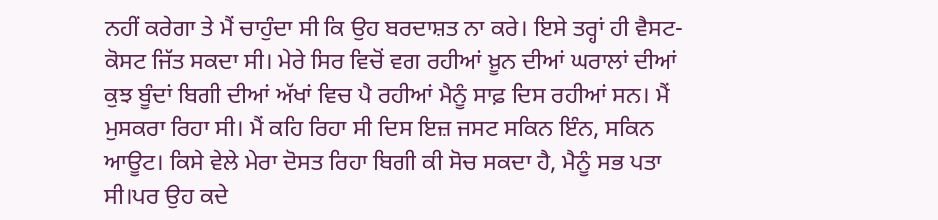ਨਹੀਂ ਕਰੇਗਾ ਤੇ ਮੈਂ ਚਾਹੁੰਦਾ ਸੀ ਕਿ ਉਹ ਬਰਦਾਸ਼ਤ ਨਾ ਕਰੇ। ਇਸੇ ਤਰ੍ਹਾਂ ਹੀ ਵੈਸਟ-ਕੋਸਟ ਜਿੱਤ ਸਕਦਾ ਸੀ। ਮੇਰੇ ਸਿਰ ਵਿਚੋਂ ਵਗ ਰਹੀਆਂ ਖ਼ੂਨ ਦੀਆਂ ਘਰਾਲਾਂ ਦੀਆਂ ਕੁਝ ਬੂੰਦਾਂ ਬਿਗੀ ਦੀਆਂ ਅੱਖਾਂ ਵਿਚ ਪੈ ਰਹੀਆਂ ਮੈਨੂੰ ਸਾਫ਼ ਦਿਸ ਰਹੀਆਂ ਸਨ। ਮੈਂ ਮੁਸਕਰਾ ਰਿਹਾ ਸੀ। ਮੈਂ ਕਹਿ ਰਿਹਾ ਸੀ ਦਿਸ ਇਜ਼ ਜਸਟ ਸਕਿਨ ਇੰਨ, ਸਕਿਨ ਆਊਟ। ਕਿਸੇ ਵੇਲੇ ਮੇਰਾ ਦੋਸਤ ਰਿਹਾ ਬਿਗੀ ਕੀ ਸੋਚ ਸਕਦਾ ਹੈ, ਮੈਨੂੰ ਸਭ ਪਤਾ ਸੀ।ਪਰ ਉਹ ਕਦੇ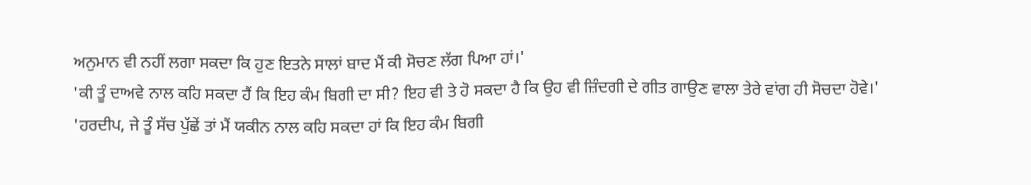ਅਨੁਮਾਨ ਵੀ ਨਹੀਂ ਲਗਾ ਸਕਦਾ ਕਿ ਹੁਣ ਇਤਨੇ ਸਾਲਾਂ ਬਾਦ ਮੈਂ ਕੀ ਸੋਚਣ ਲੱਗ ਪਿਆ ਹਾਂ।'
'ਕੀ ਤੂੰ ਦਾਅਵੇ ਨਾਲ ਕਹਿ ਸਕਦਾ ਹੈਂ ਕਿ ਇਹ ਕੰਮ ਬਿਗੀ ਦਾ ਸੀ? ਇਹ ਵੀ ਤੇ ਹੋ ਸਕਦਾ ਹੈ ਕਿ ਉਹ ਵੀ ਜ਼ਿੰਦਗੀ ਦੇ ਗੀਤ ਗਾਉਣ ਵਾਲਾ ਤੇਰੇ ਵਾਂਗ ਹੀ ਸੋਚਦਾ ਹੋਵੇ।'
'ਹਰਦੀਪ, ਜੇ ਤੂੰ ਸੱਚ ਪੁੱਛੇਂ ਤਾਂ ਮੈਂ ਯਕੀਨ ਨਾਲ ਕਹਿ ਸਕਦਾ ਹਾਂ ਕਿ ਇਹ ਕੰਮ ਬਿਗੀ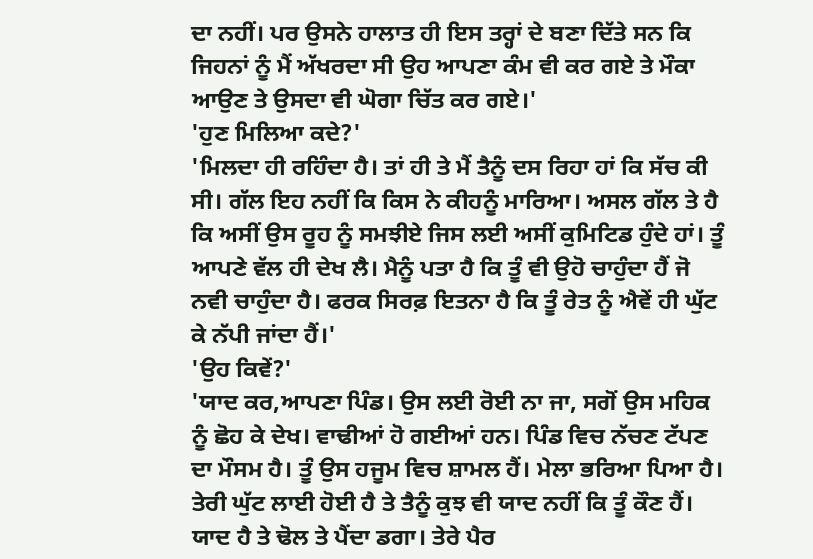ਦਾ ਨਹੀਂ। ਪਰ ਉਸਨੇ ਹਾਲਾਤ ਹੀ ਇਸ ਤਰ੍ਹਾਂ ਦੇ ਬਣਾ ਦਿੱਤੇ ਸਨ ਕਿ ਜਿਹਨਾਂ ਨੂੰ ਮੈਂ ਅੱਖਰਦਾ ਸੀ ਉਹ ਆਪਣਾ ਕੰਮ ਵੀ ਕਰ ਗਏ ਤੇ ਮੌਕਾ ਆਉਣ ਤੇ ਉਸਦਾ ਵੀ ਘੋਗਾ ਚਿੱਤ ਕਰ ਗਏ।'
'ਹੁਣ ਮਿਲਿਆ ਕਦੇ?'
'ਮਿਲਦਾ ਹੀ ਰਹਿੰਦਾ ਹੈ। ਤਾਂ ਹੀ ਤੇ ਮੈਂ ਤੈਨੂੰ ਦਸ ਰਿਹਾ ਹਾਂ ਕਿ ਸੱਚ ਕੀ ਸੀ। ਗੱਲ ਇਹ ਨਹੀਂ ਕਿ ਕਿਸ ਨੇ ਕੀਹਨੂੰ ਮਾਰਿਆ। ਅਸਲ ਗੱਲ ਤੇ ਹੈ ਕਿ ਅਸੀਂ ਉਸ ਰੂਹ ਨੂੰ ਸਮਝੀਏ ਜਿਸ ਲਈ ਅਸੀਂ ਕੁਮਿਟਿਡ ਹੁੰਦੇ ਹਾਂ। ਤੂੰ ਆਪਣੇ ਵੱਲ ਹੀ ਦੇਖ ਲੈ। ਮੈਨੂੰ ਪਤਾ ਹੈ ਕਿ ਤੂੰ ਵੀ ਉਹੋ ਚਾਹੁੰਦਾ ਹੈਂ ਜੋ ਨਵੀ ਚਾਹੁੰਦਾ ਹੈ। ਫਰਕ ਸਿਰਫ਼ ਇਤਨਾ ਹੈ ਕਿ ਤੂੰ ਰੇਤ ਨੂੰ ਐਵੇਂ ਹੀ ਘੁੱਟ ਕੇ ਨੱਪੀ ਜਾਂਦਾ ਹੈਂ।'
'ਉਹ ਕਿਵੇਂ?'
'ਯਾਦ ਕਰ,ਆਪਣਾ ਪਿੰਡ। ਉਸ ਲਈ ਰੋਈ ਨਾ ਜਾ, ਸਗੋਂ ਉਸ ਮਹਿਕ ਨੂੰ ਛੋਹ ਕੇ ਦੇਖ। ਵਾਢੀਆਂ ਹੋ ਗਈਆਂ ਹਨ। ਪਿੰਡ ਵਿਚ ਨੱਚਣ ਟੱਪਣ ਦਾ ਮੌਸਮ ਹੈ। ਤੂੰ ਉਸ ਹਜੂਮ ਵਿਚ ਸ਼ਾਮਲ ਹੈਂ। ਮੇਲਾ ਭਰਿਆ ਪਿਆ ਹੈ। ਤੇਰੀ ਘੁੱਟ ਲਾਈ ਹੋਈ ਹੈ ਤੇ ਤੈਨੂੰ ਕੁਝ ਵੀ ਯਾਦ ਨਹੀਂ ਕਿ ਤੂੰ ਕੌਣ ਹੈਂ। ਯਾਦ ਹੈ ਤੇ ਢੋਲ ਤੇ ਪੈਂਦਾ ਡਗਾ। ਤੇਰੇ ਪੈਰ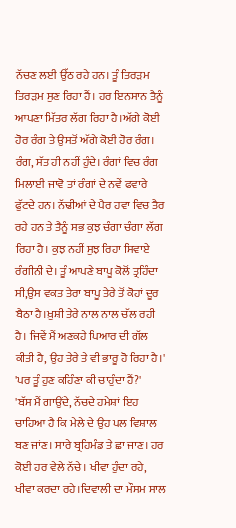ਨੱਚਣ ਲਈ ਉੱਠ ਰਹੇ ਹਨ। ਤੂੰ ਤਿਰੜਮ ਤਿਰੜਮ ਸੁਣ ਰਿਹਾ ਹੈਂ। ਹਰ ਇਨਸਾਨ ਤੈਨੂੰ ਆਪਣਾ ਮਿੱਤਰ ਲੱਗ ਰਿਹਾ ਹੈ।ਅੱਗੇ ਕੋਈ ਹੋਰ ਰੰਗ ਤੇ ਉਸਤੋਂ ਅੱਗੇ ਕੋਈ ਹੋਰ ਰੰਗ। ਰੰਗ, ਸੱਤ ਹੀ ਨਹੀਂ ਹੁੰਦੇ। ਰੰਗਾਂ ਵਿਚ ਰੰਗ ਮਿਲਾਈ ਜਾਵੋ ਤਾਂ ਰੰਗਾਂ ਦੇ ਨਵੇਂ ਫਵਾਰੇ ਫੁੱਟਦੇ ਹਨ। ਨੱਢੀਆਂ ਦੇ ਪੈਰ ਹਵਾ ਵਿਚ ਤੈਰ ਰਹੇ ਹਨ ਤੇ ਤੈਨੂੰ ਸਭ ਕੁਝ ਚੰਗਾ ਚੰਗਾ ਲੱਗ ਰਿਹਾ ਹੈ। ਕੁਝ ਨਹੀਂ ਸੁਝ ਰਿਹਾ ਸਿਵਾਏ ਰੰਗੀਨੀ ਦੇ। ਤੂੰ ਆਪਣੇ ਬਾਪੂ ਕੋਲੋਂ ਤ੍ਰਹਿੰਦਾ ਸੀ,ਉਸ ਵਕਤ ਤੇਰਾ ਬਾਪੂ ਤੇਰੇ ਤੋਂ ਕੋਹਾਂ ਦੂਰ ਬੈਠਾ ਹੈ।ਖ਼ੁਸ਼ੀ ਤੇਰੇ ਨਾਲ ਨਾਲ ਚੱਲ ਰਹੀ ਹੈ। ਜਿਵੇਂ ਮੈਂ ਅਣਕਹੇ ਪਿਆਰ ਦੀ ਗੱਲ ਕੀਤੀ ਹੈ, ਉਹ ਤੇਰੇ ਤੇ ਵੀ ਭਾਰੂ ਹੋ ਰਿਹਾ ਹੈ।'
'ਪਰ ਤੂੰ ਹੁਣ ਕਹਿੰਣਾ ਕੀ ਚਾਹੁੰਦਾ ਹੈਂ?'
'ਬੱਸ ਮੈਂ ਗਾਉਂਦੇ, ਨੱਚਦੇ ਹਮੇਸ਼ਾਂ ਇਹ ਚਾਹਿਆ ਹੈ ਕਿ ਮੇਲੇ ਦੇ ਉਹ ਪਲ ਵਿਸ਼ਾਲ ਬਣ ਜਾਂਣ। ਸਾਰੇ ਬ੍ਰਹਿਮੰਡ ਤੇ ਛਾ ਜਾਣ। ਹਰ ਕੋਈ ਹਰ ਵੇਲੇ ਨੱਚੇ। ਖੀਵਾ ਹੁੰਦਾ ਰਹੇ, ਖੀਵਾ ਕਰਦਾ ਰਹੇ।ਦਿਵਾਲੀ ਦਾ ਮੌਸਮ ਸਾਲ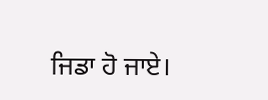ਜਿਡਾ ਹੋ ਜਾਏ।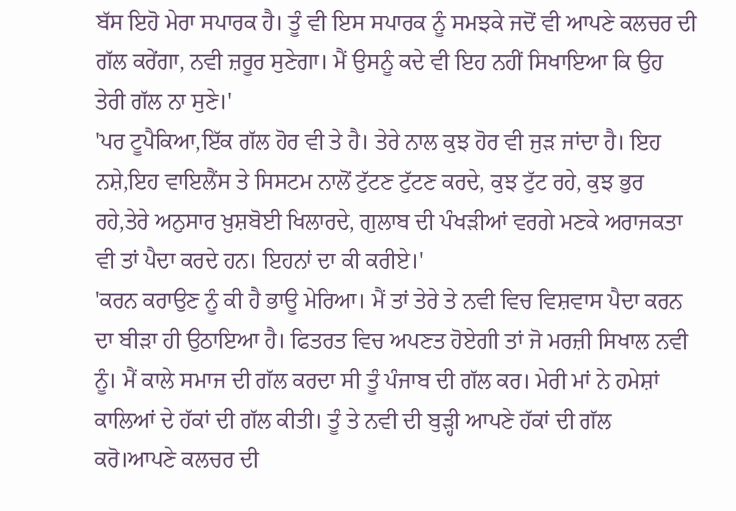ਬੱਸ ਇਹੋ ਮੇਰਾ ਸਪਾਰਕ ਹੈ। ਤੂੰ ਵੀ ਇਸ ਸਪਾਰਕ ਨੂੰ ਸਮਝਕੇ ਜਦੋਂ ਵੀ ਆਪਣੇ ਕਲਚਰ ਦੀ ਗੱਲ ਕਰੇਂਗਾ, ਨਵੀ ਜ਼ਰੂਰ ਸੁਣੇਗਾ। ਮੈਂ ਉਸਨੂੰ ਕਦੇ ਵੀ ਇਹ ਨਹੀਂ ਸਿਖਾਇਆ ਕਿ ਉਹ ਤੇਰੀ ਗੱਲ ਨਾ ਸੁਣੇ।'
'ਪਰ ਟੂਪੈਕਿਆ,ਇੱਕ ਗੱਲ ਹੋਰ ਵੀ ਤੇ ਹੈ। ਤੇਰੇ ਨਾਲ ਕੁਝ ਹੋਰ ਵੀ ਜੁੜ ਜਾਂਦਾ ਹੈ। ਇਹ ਨਸ਼ੇ,ਇਹ ਵਾਇਲੈਂਸ ਤੇ ਸਿਸਟਮ ਨਾਲੋਂ ਟੁੱਟਣ ਟੁੱਟਣ ਕਰਦੇ, ਕੁਝ ਟੁੱਟ ਰਹੇ, ਕੁਝ ਭੁਰ ਰਹੇ,ਤੇਰੇ ਅਨੁਸਾਰ ਖ਼ੁਸ਼ਬੋਈ ਖਿਲਾਰਦੇ, ਗੁਲਾਬ ਦੀ ਪੰਖੜੀਆਂ ਵਰਗੇ ਮਣਕੇ ਅਰਾਜਕਤਾ ਵੀ ਤਾਂ ਪੈਦਾ ਕਰਦੇ ਹਨ। ਇਹਨਾਂ ਦਾ ਕੀ ਕਰੀਏ।'
'ਕਰਨ ਕਰਾਉਣ ਨੂੰ ਕੀ ਹੈ ਭਾਊ ਮੇਰਿਆ। ਮੈਂ ਤਾਂ ਤੇਰੇ ਤੇ ਨਵੀ ਵਿਚ ਵਿਸ਼ਵਾਸ ਪੈਦਾ ਕਰਨ ਦਾ ਬੀੜਾ ਹੀ ਉਠਾਇਆ ਹੈ। ਫਿਤਰਤ ਵਿਚ ਅਪਣਤ ਹੋਏਗੀ ਤਾਂ ਜੋ ਮਰਜ਼ੀ ਸਿਖਾਲ ਨਵੀ ਨੂੰ। ਮੈਂ ਕਾਲੇ ਸਮਾਜ ਦੀ ਗੱਲ ਕਰਦਾ ਸੀ ਤੂੰ ਪੰਜਾਬ ਦੀ ਗੱਲ ਕਰ। ਮੇਰੀ ਮਾਂ ਨੇ ਹਮੇਸ਼ਾਂ ਕਾਲਿਆਂ ਦੇ ਹੱਕਾਂ ਦੀ ਗੱਲ ਕੀਤੀ। ਤੂੰ ਤੇ ਨਵੀ ਦੀ ਬੁੜ੍ਹੀ ਆਪਣੇ ਹੱਕਾਂ ਦੀ ਗੱਲ ਕਰੋ।ਆਪਣੇ ਕਲਚਰ ਦੀ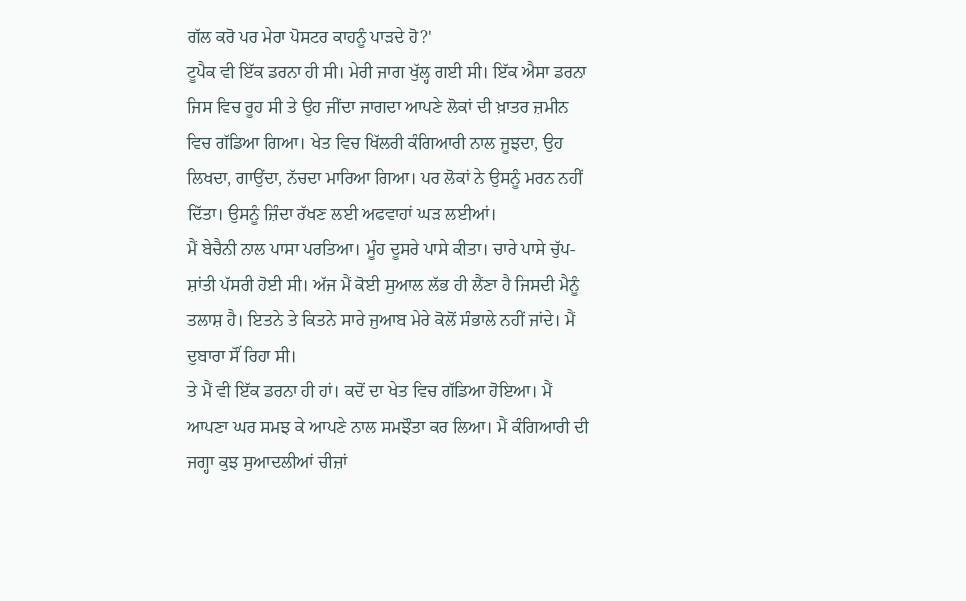ਗੱਲ ਕਰੋ ਪਰ ਮੇਰਾ ਪੋਸਟਰ ਕਾਹਨੂੰ ਪਾੜਦੇ ਹੋ?'
ਟੂਪੈਕ ਵੀ ਇੱਕ ਡਰਨਾ ਹੀ ਸੀ। ਮੇਰੀ ਜਾਗ ਖੁੱਲ੍ਹ ਗਈ ਸੀ। ਇੱਕ ਐਸਾ ਡਰਨਾ ਜਿਸ ਵਿਚ ਰੂਹ ਸੀ ਤੇ ਉਹ ਜੀਂਦਾ ਜਾਗਦਾ ਆਪਣੇ ਲੋਕਾਂ ਦੀ ਖ਼ਾਤਰ ਜ਼ਮੀਨ ਵਿਚ ਗੱਡਿਆ ਗਿਆ। ਖੇਤ ਵਿਚ ਖਿੱਲਰੀ ਕੰਗਿਆਰੀ ਨਾਲ ਜੂਝਦਾ, ਉਹ ਲਿਖਦਾ, ਗਾਉਂਦਾ, ਨੱਚਦਾ ਮਾਰਿਆ ਗਿਆ। ਪਰ ਲੋਕਾਂ ਨੇ ਉਸਨੂੰ ਮਰਨ ਨਹੀਂ ਦਿੱਤਾ। ਉਸਨੂੰ ਜ਼ਿੰਦਾ ਰੱਖਣ ਲਈ ਅਫਵਾਹਾਂ ਘੜ ਲਈਆਂ।
ਮੈਂ ਬੇਚੈਨੀ ਨਾਲ ਪਾਸਾ ਪਰਤਿਆ। ਮੂੰਹ ਦੂਸਰੇ ਪਾਸੇ ਕੀਤਾ। ਚਾਰੇ ਪਾਸੇ ਚੁੱਪ-ਸ਼ਾਂਤੀ ਪੱਸਰੀ ਹੋਈ ਸੀ। ਅੱਜ ਮੈਂ ਕੋਈ ਸੁਆਲ ਲੱਭ ਹੀ ਲੈਂਣਾ ਹੈ ਜਿਸਦੀ ਮੈਨੂੰ ਤਲਾਸ਼ ਹੈ। ਇਤਨੇ ਤੇ ਕਿਤਨੇ ਸਾਰੇ ਜੁਆਬ ਮੇਰੇ ਕੋਲੋਂ ਸੰਭਾਲੇ ਨਹੀਂ ਜਾਂਦੇ। ਮੈਂ ਦੁਬਾਰਾ ਸੌਂ ਰਿਹਾ ਸੀ।
ਤੇ ਮੈਂ ਵੀ ਇੱਕ ਡਰਨਾ ਹੀ ਹਾਂ। ਕਦੋਂ ਦਾ ਖੇਤ ਵਿਚ ਗੱਡਿਆ ਹੋਇਆ। ਮੈਂ ਆਪਣਾ ਘਰ ਸਮਝ ਕੇ ਆਪਣੇ ਨਾਲ ਸਮਝੌਤਾ ਕਰ ਲਿਆ। ਮੈਂ ਕੰਗਿਆਰੀ ਦੀ ਜਗ੍ਹਾ ਕੁਝ ਸੁਆਦਲੀਆਂ ਚੀਜ਼ਾਂ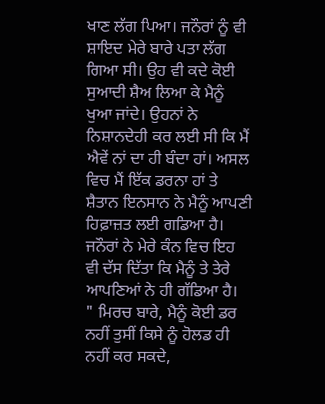ਖਾਣ ਲੱਗ ਪਿਆ। ਜਨੌਰਾਂ ਨੂੰ ਵੀ ਸ਼ਾਇਦ ਮੇਰੇ ਬਾਰੇ ਪਤਾ ਲੱਗ ਗਿਆ ਸੀ। ਉਹ ਵੀ ਕਦੇ ਕੋਈ ਸੁਆਦੀ ਸ਼ੈਅ ਲਿਆ ਕੇ ਮੈਨੂੰ ਖੁਆ ਜਾਂਦੇ। ਉਹਨਾਂ ਨੇ ਨਿਸ਼ਾਨਦੇਹੀ ਕਰ ਲਈ ਸੀ ਕਿ ਮੈਂ ਐਵੇਂ ਨਾਂ ਦਾ ਹੀ ਬੰਦਾ ਹਾਂ। ਅਸਲ ਵਿਚ ਮੈਂ ਇੱਕ ਡਰਨਾ ਹਾਂ ਤੇ ਸ਼ੈਤਾਨ ਇਨਸਾਨ ਨੇ ਮੈਨੂੰ ਆਪਣੀ ਹਿਫ਼ਾਜ਼ਤ ਲਈ ਗਡਿਆ ਹੈ। ਜਨੌਰਾਂ ਨੇ ਮੇਰੇ ਕੰਨ ਵਿਚ ਇਹ ਵੀ ਦੱਸ ਦਿੱਤਾ ਕਿ ਮੈਨੂੰ ਤੇ ਤੇਰੇ ਆਪਣਿਆਂ ਨੇ ਹੀ ਗੱਡਿਆ ਹੈ।
" ਮਿਰਚ ਬਾਰੇ, ਮੈਨੂੰ ਕੋਈ ਡਰ ਨਹੀਂ ਤੁਸੀਂ ਕਿਸੇ ਨੂੰ ਹੋਲਡ ਹੀ ਨਹੀਂ ਕਰ ਸਕਦੇ,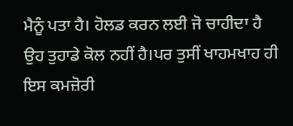ਮੈਨੂੰ ਪਤਾ ਹੈ। ਹੋਲਡ ਕਰਨ ਲਈ ਜੋ ਚਾਹੀਦਾ ਹੈ ਉਹ ਤੁਹਾਡੇ ਕੋਲ ਨਹੀਂ ਹੈ।ਪਰ ਤੁਸੀਂ ਖਾਹਮਖਾਹ ਹੀ ਇਸ ਕਮਜ਼ੋਰੀ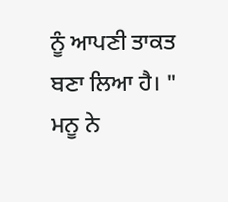ਨੂੰ ਆਪਣੀ ਤਾਕਤ ਬਣਾ ਲਿਆ ਹੈ। " ਮਨੂ ਨੇ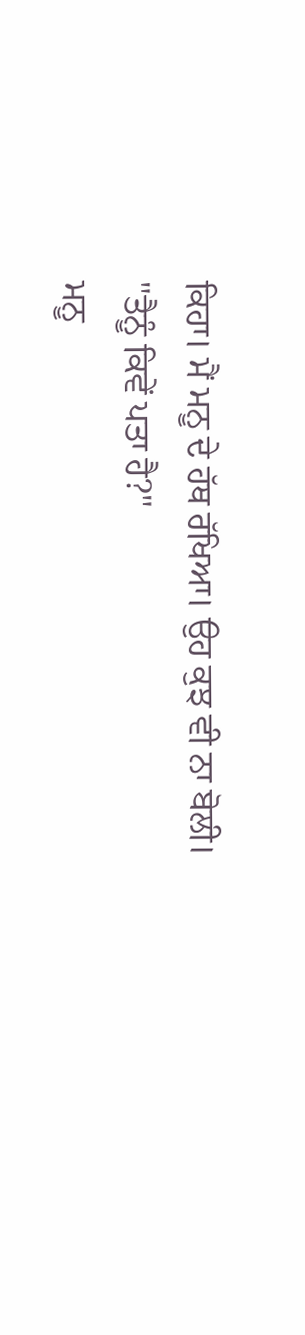ਕਿਹਾ। ਮੈਂ ਮਨੂ ਦੇ ਹੱਥ ਰੱਖਿਆ। ਉਹ ਕੁਝ ਵੀ ਨਾ ਬੋਲੀ।
"ਤੈਨੂੰ ਕਿਵੇਂ ਪਤਾ ਹੈ?"
ਮਨੂ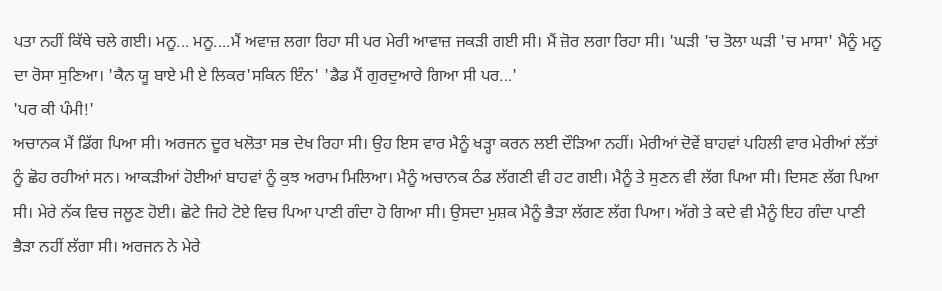ਪਤਾ ਨਹੀਂ ਕਿੱਥੇ ਚਲੇ ਗਈ। ਮਨੂ... ਮਨੂ....ਮੈਂ ਅਵਾਜ਼ ਲਗਾ ਰਿਹਾ ਸੀ ਪਰ ਮੇਰੀ ਆਵਾਜ਼ ਜਕੜੀ ਗਈ ਸੀ। ਮੈਂ ਜ਼ੋਰ ਲਗਾ ਰਿਹਾ ਸੀ। 'ਘੜੀ 'ਚ ਤੋਲਾ ਘੜੀ 'ਚ ਮਾਸਾ' ਮੈਨੂੰ ਮਨੂ ਦਾ ਰੋਸਾ ਸੁਣਿਆ। 'ਕੈਨ ਯੂ ਬਾਏ ਮੀ ਏ ਲਿਕਰ'ਸਕਿਨ ਇੰਨ' 'ਡੈਡ ਮੈਂ ਗੁਰਦੁਆਰੇ ਗਿਆ ਸੀ ਪਰ...'
'ਪਰ ਕੀ ਪੰਮੀ!'
ਅਚਾਨਕ ਮੈਂ ਡਿੱਗ ਪਿਆ ਸੀ। ਅਰਜਨ ਦੂਰ ਖਲੋਤਾ ਸਭ ਦੇਖ ਰਿਹਾ ਸੀ। ਉਹ ਇਸ ਵਾਰ ਮੈਨੂੰ ਖੜ੍ਹਾ ਕਰਨ ਲਈ ਦੌੜਿਆ ਨਹੀਂ। ਮੇਰੀਆਂ ਦੋਵੇਂ ਬਾਹਵਾਂ ਪਹਿਲੀ ਵਾਰ ਮੇਰੀਆਂ ਲੱਤਾਂ ਨੂੰ ਛੋਹ ਰਹੀਆਂ ਸਨ। ਆਕੜੀਆਂ ਹੋਈਆਂ ਬਾਹਵਾਂ ਨੂੰ ਕੁਝ ਅਰਾਮ ਮਿਲਿਆ। ਮੈਨੂੰ ਅਚਾਨਕ ਠੰਡ ਲੱਗਣੀ ਵੀ ਹਟ ਗਈ। ਮੈਨੂੰ ਤੇ ਸੁਣਨ ਵੀ ਲੱਗ ਪਿਆ ਸੀ। ਦਿਸਣ ਲੱਗ ਪਿਆ ਸੀ। ਮੇਰੇ ਨੱਕ ਵਿਚ ਜਲੂਣ ਹੋਈ। ਛੋਟੇ ਜਿਹੇ ਟੋਏ ਵਿਚ ਪਿਆ ਪਾਣੀ ਗੰਦਾ ਹੋ ਗਿਆ ਸੀ। ਉਸਦਾ ਮੁਸ਼ਕ ਮੈਨੂੰ ਭੈੜਾ ਲੱਗਣ ਲੱਗ ਪਿਆ। ਅੱਗੇ ਤੇ ਕਦੇ ਵੀ ਮੈਨੂੰ ਇਹ ਗੰਦਾ ਪਾਣੀ ਭੈੜਾ ਨਹੀਂ ਲੱਗਾ ਸੀ। ਅਰਜਨ ਨੇ ਮੇਰੇ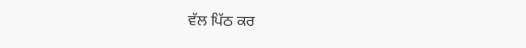ਵੱਲ ਪਿੱਠ ਕਰ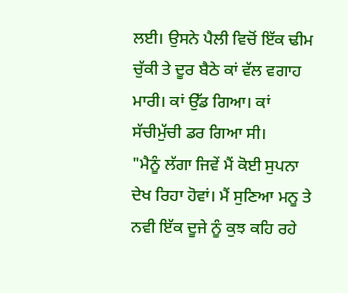ਲਈ। ਉਸਨੇ ਪੈਲੀ ਵਿਚੋਂ ਇੱਕ ਢੀਮ ਚੁੱਕੀ ਤੇ ਦੂਰ ਬੈਠੇ ਕਾਂ ਵੱਲ ਵਗਾਹ ਮਾਰੀ। ਕਾਂ ਉੱਡ ਗਿਆ। ਕਾਂ ਸੱਚੀਮੁੱਚੀ ਡਰ ਗਿਆ ਸੀ।
"ਮੈਨੂੰ ਲੱਗਾ ਜਿਵੇਂ ਮੈਂ ਕੋਈ ਸੁਪਨਾ ਦੇਖ ਰਿਹਾ ਹੋਵਾਂ। ਮੈਂ ਸੁਣਿਆ ਮਨੂ ਤੇ ਨਵੀ ਇੱਕ ਦੂਜੇ ਨੂੰ ਕੁਝ ਕਹਿ ਰਹੇ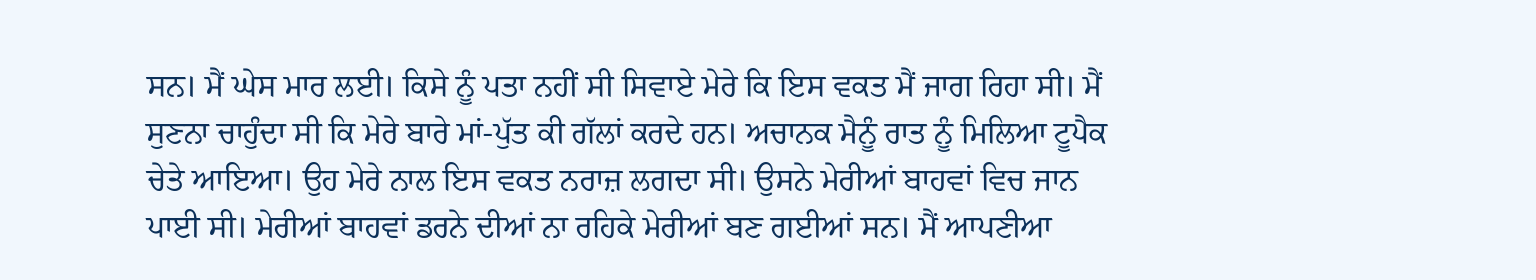ਸਨ। ਮੈਂ ਘੇਸ ਮਾਰ ਲਈ। ਕਿਸੇ ਨੂੰ ਪਤਾ ਨਹੀਂ ਸੀ ਸਿਵਾਏ ਮੇਰੇ ਕਿ ਇਸ ਵਕਤ ਮੈਂ ਜਾਗ ਰਿਹਾ ਸੀ। ਮੈਂ ਸੁਣਨਾ ਚਾਹੁੰਦਾ ਸੀ ਕਿ ਮੇਰੇ ਬਾਰੇ ਮਾਂ-ਪੁੱਤ ਕੀ ਗੱਲਾਂ ਕਰਦੇ ਹਨ। ਅਚਾਨਕ ਮੈਨੂੰ ਰਾਤ ਨੂੰ ਮਿਲਿਆ ਟੂਪੈਕ ਚੇਤੇ ਆਇਆ। ਉਹ ਮੇਰੇ ਨਾਲ ਇਸ ਵਕਤ ਨਰਾਜ਼ ਲਗਦਾ ਸੀ। ਉਸਨੇ ਮੇਰੀਆਂ ਬਾਹਵਾਂ ਵਿਚ ਜਾਨ ਪਾਈ ਸੀ। ਮੇਰੀਆਂ ਬਾਹਵਾਂ ਡਰਨੇ ਦੀਆਂ ਨਾ ਰਹਿਕੇ ਮੇਰੀਆਂ ਬਣ ਗਈਆਂ ਸਨ। ਮੈਂ ਆਪਣੀਆ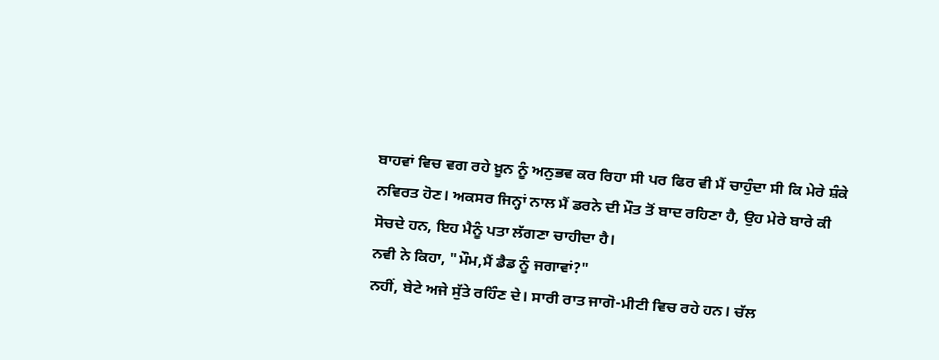ਬਾਹਵਾਂ ਵਿਚ ਵਗ ਰਹੇ ਖ਼ੂਨ ਨੂੰ ਅਨੁਭਵ ਕਰ ਰਿਹਾ ਸੀ ਪਰ ਫਿਰ ਵੀ ਮੈਂ ਚਾਹੁੰਦਾ ਸੀ ਕਿ ਮੇਰੇ ਸ਼ੰਕੇ ਨਵਿਰਤ ਹੋਣ। ਅਕਸਰ ਜਿਨ੍ਹਾਂ ਨਾਲ ਮੈਂ ਡਰਨੇ ਦੀ ਮੌਤ ਤੋਂ ਬਾਦ ਰਹਿਣਾ ਹੈ, ਉਹ ਮੇਰੇ ਬਾਰੇ ਕੀ ਸੋਚਦੇ ਹਨ, ਇਹ ਮੈਨੂੰ ਪਤਾ ਲੱਗਣਾ ਚਾਹੀਦਾ ਹੈ।
ਨਵੀ ਨੇ ਕਿਹਾ, "ਮੌਮ,ਮੈਂ ਡੈਡ ਨੂੰ ਜਗਾਵਾਂ?"
ਨਹੀਂ, ਬੇਟੇ ਅਜੇ ਸੁੱਤੇ ਰਹਿੰਣ ਦੇ। ਸਾਰੀ ਰਾਤ ਜਾਗੋ-ਮੀਟੀ ਵਿਚ ਰਹੇ ਹਨ। ਚੱਲ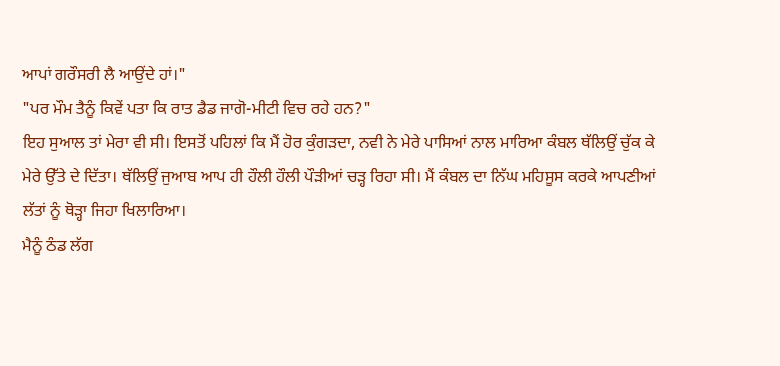ਆਪਾਂ ਗਰੌਸਰੀ ਲੈ ਆਉਂਦੇ ਹਾਂ।"
"ਪਰ ਮੌਮ ਤੈਨੂੰ ਕਿਵੇਂ ਪਤਾ ਕਿ ਰਾਤ ਡੈਡ ਜਾਗੋ-ਮੀਟੀ ਵਿਚ ਰਹੇ ਹਨ?"
ਇਹ ਸੁਆਲ ਤਾਂ ਮੇਰਾ ਵੀ ਸੀ। ਇਸਤੋਂ ਪਹਿਲਾਂ ਕਿ ਮੈਂ ਹੋਰ ਕੁੰਗੜਦਾ, ਨਵੀ ਨੇ ਮੇਰੇ ਪਾਸਿਆਂ ਨਾਲ ਮਾਰਿਆ ਕੰਬਲ ਥੱਲਿਉਂ ਚੁੱਕ ਕੇ ਮੇਰੇ ਉੱਤੇ ਦੇ ਦਿੱਤਾ। ਥੱਲਿਉਂ ਜੁਆਬ ਆਪ ਹੀ ਹੌਲੀ ਹੌਲੀ ਪੌੜੀਆਂ ਚੜ੍ਹ ਰਿਹਾ ਸੀ। ਮੈਂ ਕੰਬਲ ਦਾ ਨਿੱਘ ਮਹਿਸੂਸ ਕਰਕੇ ਆਪਣੀਆਂ ਲੱਤਾਂ ਨੂੰ ਥੋੜ੍ਹਾ ਜਿਹਾ ਖਿਲਾਰਿਆ।
ਮੈਨੂੰ ਠੰਡ ਲੱਗ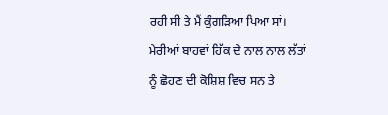ਰਹੀ ਸੀ ਤੇ ਮੈਂ ਕੁੰਗੜਿਆ ਪਿਆ ਸਾਂ। ਮੇਰੀਆਂ ਬਾਹਵਾਂ ਹਿੱਕ ਦੇ ਨਾਲ ਨਾਲ ਲੱਤਾਂ ਨੂੰ ਛੋਹਣ ਦੀ ਕੋਸ਼ਿਸ਼ ਵਿਚ ਸਨ ਤੇ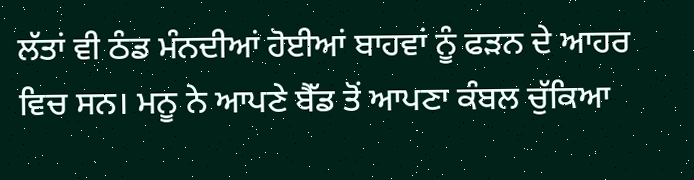ਲੱਤਾਂ ਵੀ ਠੰਡ ਮੰਨਦੀਆਂ ਹੋਈਆਂ ਬਾਹਵਾਂ ਨੂੰ ਫੜਨ ਦੇ ਆਹਰ ਵਿਚ ਸਨ। ਮਨੂ ਨੇ ਆਪਣੇ ਬੈੱਡ ਤੋਂ ਆਪਣਾ ਕੰਬਲ ਚੁੱਕਿਆ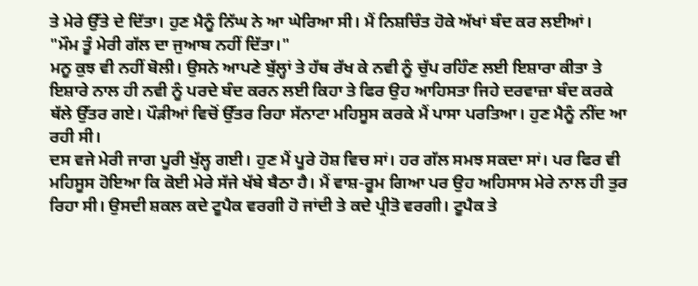ਤੇ ਮੇਰੇ ਉੱਤੇ ਦੇ ਦਿੱਤਾ। ਹੁਣ ਮੈਨੂੰ ਨਿੱਘ ਨੇ ਆ ਘੇਰਿਆ ਸੀ। ਮੈਂ ਨਿਸ਼ਚਿੰਤ ਹੋਕੇ ਅੱਖਾਂ ਬੰਦ ਕਰ ਲਈਆਂ।
"ਮੌਮ ਤੂੰ ਮੇਰੀ ਗੱਲ ਦਾ ਜੁਆਬ ਨਹੀਂ ਦਿੱਤਾ।"
ਮਨੂ ਕੁਝ ਵੀ ਨਹੀਂ ਬੋਲੀ। ਉਸਨੇ ਆਪਣੇ ਬੁੱਲ੍ਹਾਂ ਤੇ ਹੱਥ ਰੱਖ ਕੇ ਨਵੀ ਨੂੰ ਚੁੱਪ ਰਹਿੰਣ ਲਈ ਇਸ਼ਾਰਾ ਕੀਤਾ ਤੇ ਇਸ਼ਾਰੇ ਨਾਲ ਹੀ ਨਵੀ ਨੂੰ ਪਰਦੇ ਬੰਦ ਕਰਨ ਲਈ ਕਿਹਾ ਤੇ ਫਿਰ ਉਹ ਆਹਿਸਤਾ ਜਿਹੇ ਦਰਵਾਜ਼ਾ ਬੰਦ ਕਰਕੇ ਥੱਲੇ ਉੱਤਰ ਗਏ। ਪੌੜੀਆਂ ਵਿਚੋਂ ਉੱਤਰ ਰਿਹਾ ਸੱਨਾਟਾ ਮਹਿਸੂਸ ਕਰਕੇ ਮੈਂ ਪਾਸਾ ਪਰਤਿਆ। ਹੁਣ ਮੈਨੂੰ ਨੀਂਦ ਆ ਰਹੀ ਸੀ।
ਦਸ ਵਜੇ ਮੇਰੀ ਜਾਗ ਪੂਰੀ ਖੁੱਲ੍ਹ ਗਈ। ਹੁਣ ਮੈਂ ਪੂਰੇ ਹੋਸ਼ ਵਿਚ ਸਾਂ। ਹਰ ਗੱਲ ਸਮਝ ਸਕਦਾ ਸਾਂ। ਪਰ ਫਿਰ ਵੀ ਮਹਿਸੂਸ ਹੋਇਆ ਕਿ ਕੋਈ ਮੇਰੇ ਸੱਜੇ ਖੱਬੇ ਬੈਠਾ ਹੈ। ਮੈਂ ਵਾਸ਼-ਰੂਮ ਗਿਆ ਪਰ ਉਹ ਅਹਿਸਾਸ ਮੇਰੇ ਨਾਲ ਹੀ ਤੁਰ ਰਿਹਾ ਸੀ। ਉਸਦੀ ਸ਼ਕਲ ਕਦੇ ਟੂਪੈਕ ਵਰਗੀ ਹੋ ਜਾਂਦੀ ਤੇ ਕਦੇ ਪ੍ਰੀਤੋ ਵਰਗੀ। ਟੂਪੈਕ ਤੇ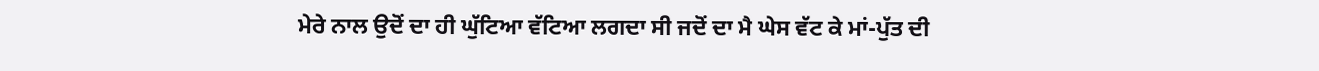ਮੇਰੇ ਨਾਲ ਉਦੋਂ ਦਾ ਹੀ ਘੁੱਟਿਆ ਵੱਟਿਆ ਲਗਦਾ ਸੀ ਜਦੋਂ ਦਾ ਮੈ ਘੇਸ ਵੱਟ ਕੇ ਮਾਂ-ਪੁੱਤ ਦੀ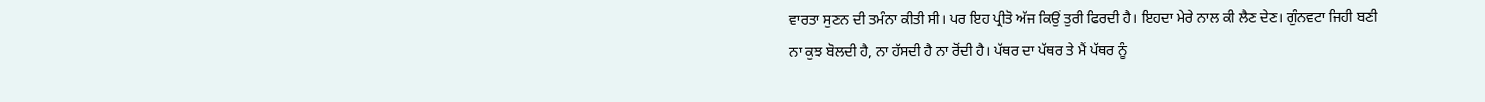ਵਾਰਤਾ ਸੁਣਨ ਦੀ ਤਮੰਨਾ ਕੀਤੀ ਸੀ। ਪਰ ਇਹ ਪ੍ਰੀਤੋ ਅੱਜ ਕਿਉਂ ਤੁਰੀ ਫਿਰਦੀ ਹੈ। ਇਹਦਾ ਮੇਰੇ ਨਾਲ ਕੀ ਲੈਣ ਦੇਣ। ਗੁੰਨਵਟਾ ਜਿਹੀ ਬਣੀ ਨਾ ਕੁਝ ਬੋਲਦੀ ਹੈ, ਨਾ ਹੱਸਦੀ ਹੈ ਨਾ ਰੋਂਦੀ ਹੈ। ਪੱਥਰ ਦਾ ਪੱਥਰ ਤੇ ਮੈਂ ਪੱਥਰ ਨੂੰ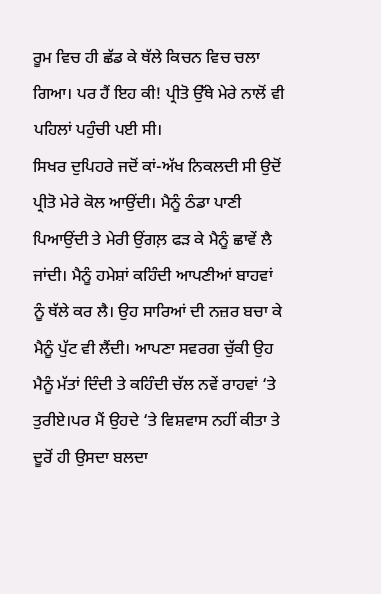ਰੂਮ ਵਿਚ ਹੀ ਛੱਡ ਕੇ ਥੱਲੇ ਕਿਚਨ ਵਿਚ ਚਲਾ ਗਿਆ। ਪਰ ਹੈਂ ਇਹ ਕੀ! ਪ੍ਰੀਤੋ ਉੱਥੇ ਮੇਰੇ ਨਾਲੋਂ ਵੀ ਪਹਿਲਾਂ ਪਹੁੰਚੀ ਪਈ ਸੀ।
ਸਿਖਰ ਦੁਪਿਹਰੇ ਜਦੋਂ ਕਾਂ-ਅੱਖ ਨਿਕਲਦੀ ਸੀ ਉਦੋਂ ਪ੍ਰੀਤੋ ਮੇਰੇ ਕੋਲ ਆਉਂਦੀ। ਮੈਨੂੰ ਠੰਡਾ ਪਾਣੀ ਪਿਆਉਂਦੀ ਤੇ ਮੇਰੀ ਉਂਗਲ਼ ਫੜ ਕੇ ਮੈਨੂੰ ਛਾਵੇਂ ਲੈ ਜਾਂਦੀ। ਮੈਨੂੰ ਹਮੇਸ਼ਾਂ ਕਹਿੰਦੀ ਆਪਣੀਆਂ ਬਾਹਵਾਂ ਨੂੰ ਥੱਲੇ ਕਰ ਲੈ। ਉਹ ਸਾਰਿਆਂ ਦੀ ਨਜ਼ਰ ਬਚਾ ਕੇ ਮੈਨੂੰ ਪੁੱਟ ਵੀ ਲੈਂਦੀ। ਆਪਣਾ ਸਵਰਗ ਚੁੱਕੀ ਉਹ ਮੈਨੂੰ ਮੱਤਾਂ ਦਿੰਦੀ ਤੇ ਕਹਿੰਦੀ ਚੱਲ ਨਵੇਂ ਰਾਹਵਾਂ ‘ਤੇ ਤੁਰੀਏ।ਪਰ ਮੈਂ ਉਹਦੇ ‘ਤੇ ਵਿਸ਼ਵਾਸ ਨਹੀਂ ਕੀਤਾ ਤੇ ਦੂਰੋਂ ਹੀ ਉਸਦਾ ਬਲਦਾ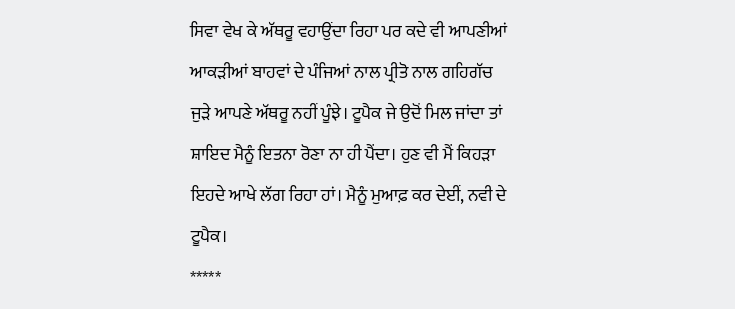ਸਿਵਾ ਵੇਖ ਕੇ ਅੱਥਰੂ ਵਹਾਉਂਦਾ ਰਿਹਾ ਪਰ ਕਦੇ ਵੀ ਆਪਣੀਆਂ ਆਕੜੀਆਂ ਬਾਹਵਾਂ ਦੇ ਪੰਜਿਆਂ ਨਾਲ ਪ੍ਰੀਤੋ ਨਾਲ ਗਹਿਗੱਚ ਜੁੜੇ ਆਪਣੇ ਅੱਥਰੂ ਨਹੀਂ ਪੂੰਝੇ। ਟੂਪੈਕ ਜੇ ਉਦੋਂ ਮਿਲ ਜਾਂਦਾ ਤਾਂ ਸ਼ਾਇਦ ਮੈਨੂੰ ਇਤਨਾ ਰੋਣਾ ਨਾ ਹੀ ਪੈਂਦਾ। ਹੁਣ ਵੀ ਮੈਂ ਕਿਹੜਾ ਇਹਦੇ ਆਖੇ ਲੱਗ ਰਿਹਾ ਹਾਂ। ਮੈਨੂੰ ਮੁਆਫ਼ ਕਰ ਦੇਈਂ, ਨਵੀ ਦੇ ਟੂਪੈਕ।
*****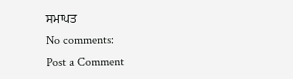ਸਮਾਪਤ
No comments:
Post a Comment